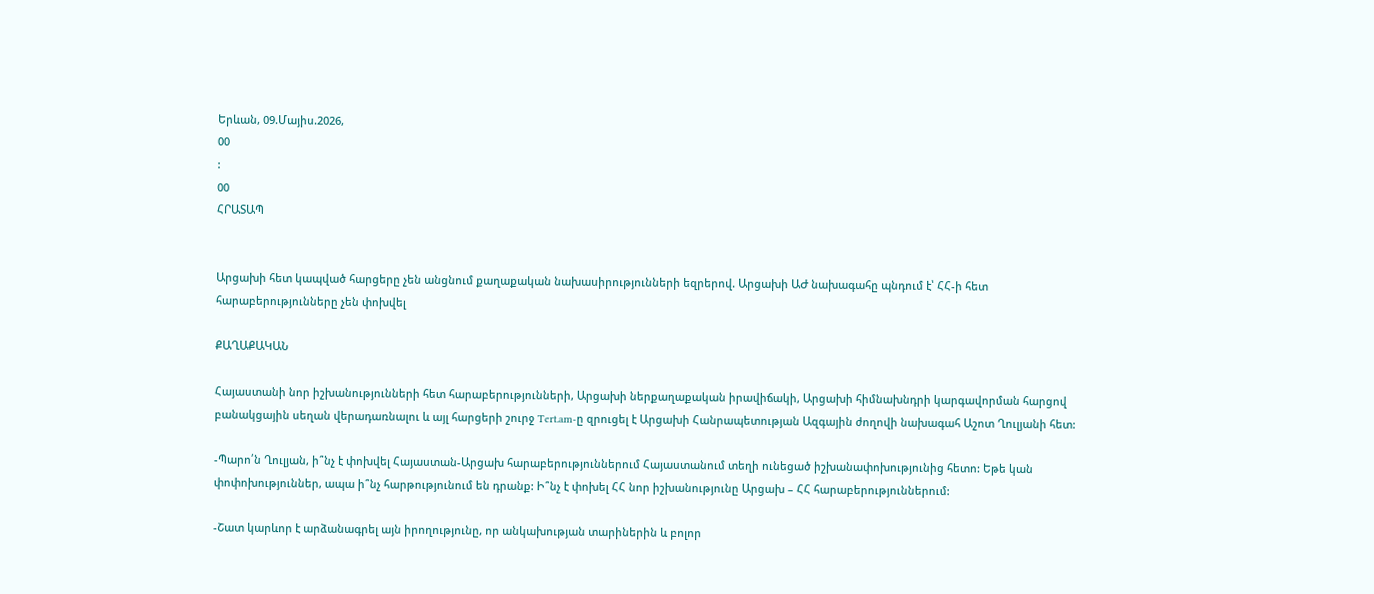Երևան, 09.Մայիս.2026,
00
:
00
ՀՐԱՏԱՊ


Արցախի հետ կապված հարցերը չեն անցնում քաղաքական նախասիրությունների եզրերով. Արցախի ԱԺ նախագահը պնդում է՝ ՀՀ-ի հետ հարաբերությունները չեն փոխվել

ՔԱՂԱՔԱԿԱՆ

Հայաստանի նոր իշխանությունների հետ հարաբերությունների, Արցախի ներքաղաքական իրավիճակի, Արցախի հիմնախնդրի կարգավորման հարցով բանակցային սեղան վերադառնալու և այլ հարցերի շուրջ Tert.am-ը զրուցել է Արցախի Հանրապետության Ազգային ժողովի նախագահ Աշոտ Ղուլյանի հետ:

-Պարո՛ն Ղուլյան, ի՞նչ է փոխվել Հայաստան-Արցախ հարաբերություններում Հայաստանում տեղի ունեցած իշխանափոխությունից հետո: Եթե կան փոփոխություններ, ապա ի՞նչ հարթությունում են դրանք: Ի՞նչ է փոխել ՀՀ նոր իշխանությունը Արցախ – ՀՀ հարաբերություններում:

-Շատ կարևոր է արձանագրել այն իրողությունը, որ անկախության տարիներին և բոլոր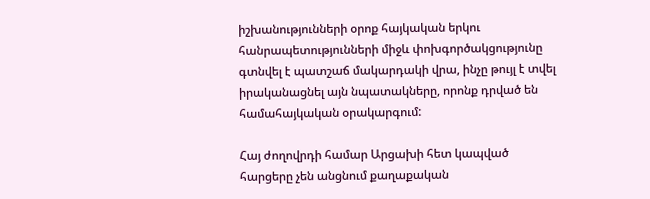իշխանությունների օրոք հայկական երկու հանրապետությունների միջև փոխգործակցությունը գտնվել է պատշաճ մակարդակի վրա, ինչը թույլ է տվել իրականացնել այն նպատակները, որոնք դրված են համահայկական օրակարգում:

Հայ ժողովրդի համար Արցախի հետ կապված հարցերը չեն անցնում քաղաքական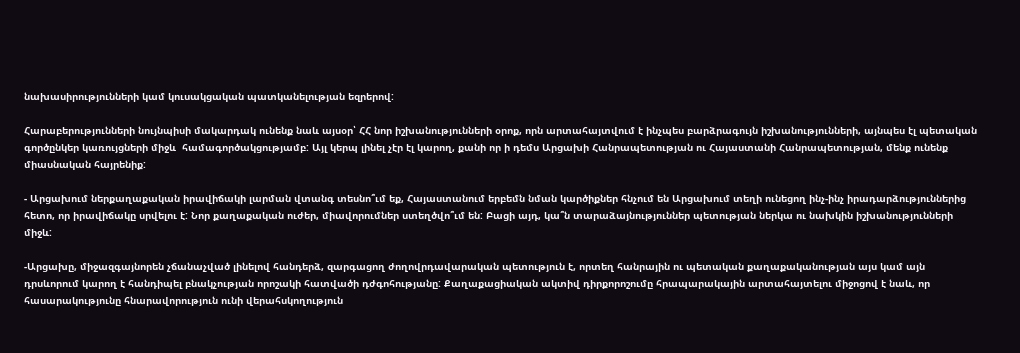նախասիրությունների կամ կուսակցական պատկանելության եզրերով:

Հարաբերությունների նույնպիսի մակարդակ ունենք նաև այսօր՝ ՀՀ նոր իշխանությունների օրոք, որն արտահայտվում է ինչպես բարձրագույն իշխանությունների, այնպես էլ պետական գործընկեր կառույցների միջև  համագործակցությամբ: Այլ կերպ լինել չէր էլ կարող, քանի որ ի դեմս Արցախի Հանրապետության ու Հայաստանի Հանրապետության, մենք ունենք միասնական հայրենիք:

- Արցախում ներքաղաքական իրավիճակի լարման վտանգ տեսնո՞ւմ եք, Հայաստանում երբեմն նման կարծիքներ հնչում են Արցախում տեղի ունեցող ինչ-ինչ իրադարձություններից հետո, որ իրավիճակը սրվելու է: Նոր քաղաքական ուժեր, միավորումներ ստեղծվո՞ւմ են: Բացի այդ, կա՞ն տարաձայնություններ պետության ներկա ու նախկին իշխանությունների միջև:

-Արցախը, միջազգայնորեն չճանաչված լինելով հանդերձ, զարգացող ժողովրդավարական պետություն է, որտեղ հանրային ու պետական քաղաքականության այս կամ այն դրսևորում կարող է հանդիպել բնակչության որոշակի հատվածի դժգոհությանը: Քաղաքացիական ակտիվ դիրքորոշումը հրապարակային արտահայտելու միջոցով է նաև, որ հասարակությունը հնարավորություն ունի վերահսկողություն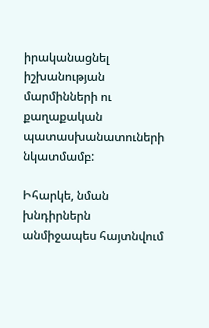իրականացնել իշխանության մարմինների ու քաղաքական պատասխանատուների նկատմամբ:

Իհարկե, նման խնդիրներն անմիջապես հայտնվում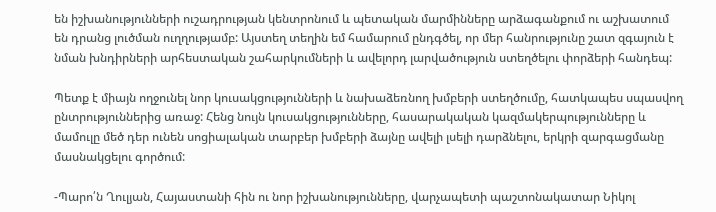են իշխանությունների ուշադրության կենտրոնում և պետական մարմինները արձագանքում ու աշխատում են դրանց լուծման ուղղությամբ: Այստեղ տեղին եմ համարում ընդգծել, որ մեր հանրությունը շատ զգայուն է նման խնդիրների արհեստական շահարկումների և ավելորդ լարվածություն ստեղծելու փորձերի հանդեպ:

Պետք է միայն ողջունել նոր կուսակցությունների և նախաձեռնող խմբերի ստեղծումը, հատկապես սպասվող ընտրություններից առաջ: Հենց նույն կուսակցությունները, հասարակական կազմակերպությունները և մամուլը մեծ դեր ունեն սոցիալական տարբեր խմբերի ձայնը ավելի լսելի դարձնելու, երկրի զարգացմանը մասնակցելու գործում:

-Պարո՛ն Ղուլյան, Հայաստանի հին ու նոր իշխանությունները, վարչապետի պաշտոնակատար Նիկոլ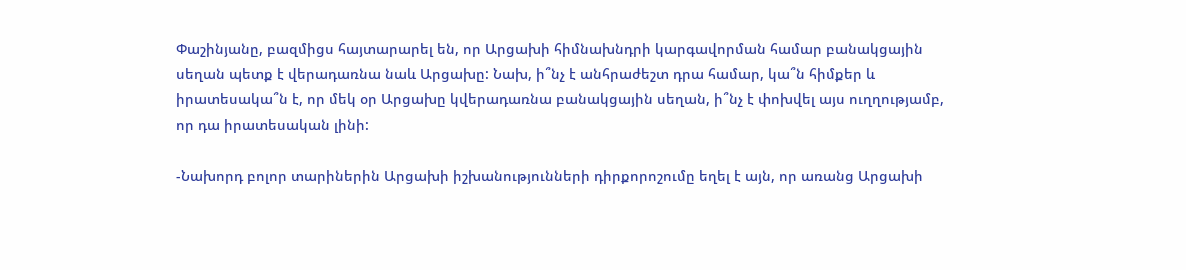Փաշինյանը, բազմիցս հայտարարել են, որ Արցախի հիմնախնդրի կարգավորման համար բանակցային սեղան պետք է վերադառնա նաև Արցախը: Նախ, ի՞նչ է անհրաժեշտ դրա համար, կա՞ն հիմքեր և իրատեսակա՞ն է, որ մեկ օր Արցախը կվերադառնա բանակցային սեղան, ի՞նչ է փոխվել այս ուղղությամբ, որ դա իրատեսական լինի:

-Նախորդ բոլոր տարիներին Արցախի իշխանությունների դիրքորոշումը եղել է այն, որ առանց Արցախի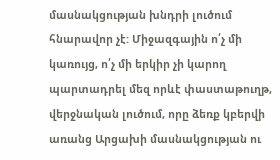մասնակցության խնդրի լուծում հնարավոր չէ: Միջազգային ո՛չ մի կառույց, ո՛չ մի երկիր չի կարող պարտադրել մեզ որևէ փաստաթուղթ, վերջնական լուծում, որը ձեռք կբերվի առանց Արցախի մասնակցության ու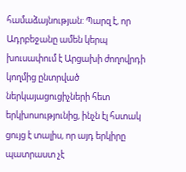համաձայնության: Պարզ է, որ Ադրբեջանը ամեն կերպ խուսափում է Արցախի ժողովրդի կողմից ընտրված ներկայացուցիչների հետ երկխոսությունից, ինչն էլ հստակ ցույց է տալիս, որ այդ երկիրը պատրաստ չէ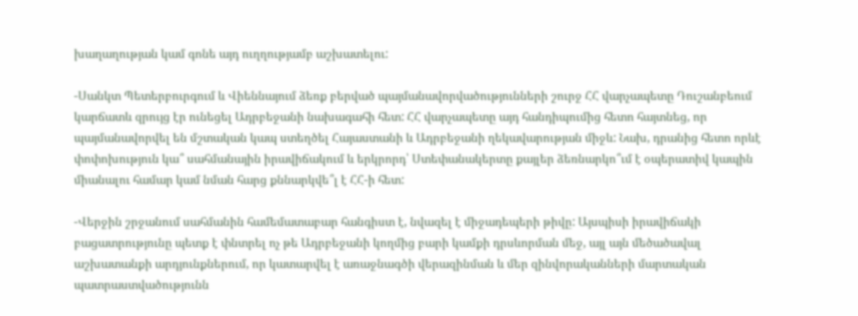խաղաղության կամ գոնե այդ ուղղությամբ աշխատելու:

-Սանկտ Պետերբուրգում և Վիեննայում ձեռք բերված պայմանավորվածությունների շուրջ ՀՀ վարչապետը Դուշանբեում կարճատև զրույց էր ունեցել Ադրբեջանի նախագահի հետ: ՀՀ վարչապետը այդ հանդիպումից հետո հայտնեց, որ պայմանավորվել են մշտական կապ ստեղծել Հայաստանի և Ադրբեջանի ղեկավարության միջև: Նախ, դրանից հետո որևէ փոփոխություն կա՞ սահմանային իրավիճակում և երկրորդ՝ Ստեփանակերտը քայլեր ձեռնարկո՞ւմ է օպերատիվ կապին միանալու համար կամ նման հարց քննարկվե՞լ է ՀՀ-ի հետ:

-Վերջին շրջանում սահմանին համեմատաբար հանգիստ է, նվազել է միջադեպերի թիվը: Այսպիսի իրավիճակի բացատրությունը պետք է փնտրել ոչ թե Ադրբեջանի կողմից բարի կամքի դրսևորման մեջ, այլ այն մեծածավալ աշխատանքի արդյունքներում, որ կատարվել է առաջնագծի վերազինման և մեր զինվորականների մարտական պատրաստվածությունն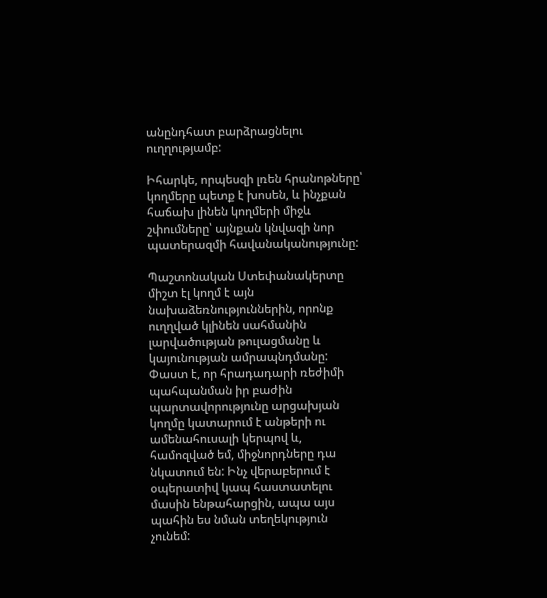անընդհատ բարձրացնելու ուղղությամբ:

Իհարկե, որպեսզի լռեն հրանոթները՝ կողմերը պետք է խոսեն, և ինչքան հաճախ լինեն կողմերի միջև շփումները՝ այնքան կնվազի նոր պատերազմի հավանականությունը:

Պաշտոնական Ստեփանակերտը միշտ էլ կողմ է այն նախաձեռնություններին, որոնք ուղղված կլինեն սահմանին լարվածության թուլացմանը և կայունության ամրապնդմանը: Փաստ է, որ հրադադարի ռեժիմի պահպանման իր բաժին պարտավորությունը արցախյան կողմը կատարում է անթերի ու ամենահուսալի կերպով և, համոզված եմ, միջնորդները դա նկատում են: Ինչ վերաբերում է օպերատիվ կապ հաստատելու մասին ենթահարցին, ապա այս պահին ես նման տեղեկություն չունեմ: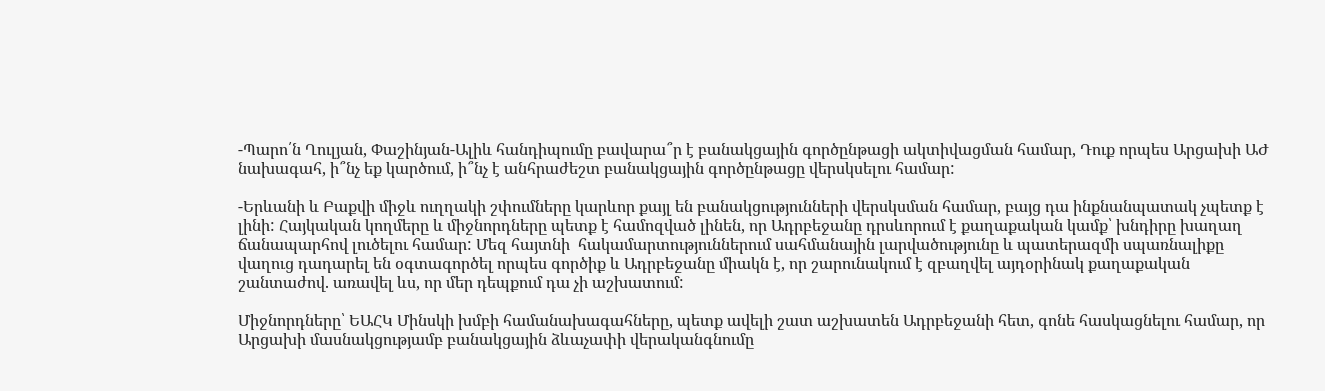-Պարո՛ն Ղուլյան, Փաշինյան-Ալիև հանդիպումը բավարա՞ր է բանակցային գործընթացի ակտիվացման համար, Դուք որպես Արցախի ԱԺ նախագահ, ի՞նչ եք կարծում, ի՞նչ է անհրաժեշտ բանակցային գործընթացը վերսկսելու համար:

-Երևանի և Բաքվի միջև ուղղակի շփումները կարևոր քայլ են բանակցությունների վերսկսման համար, բայց դա ինքնանպատակ չպետք է լինի: Հայկական կողմերը և միջնորդները պետք է համոզված լինեն, որ Ադրբեջանը դրսևորում է քաղաքական կամք՝ խնդիրը խաղաղ ճանապարհով լուծելու համար: Մեզ հայտնի  հակամարտություններում սահմանային լարվածությունը և պատերազմի սպառնալիքը վաղուց դադարել են օգտագործել որպես գործիք և Ադրբեջանը միակն է, որ շարունակում է զբաղվել այդօրինակ քաղաքական շանտաժով. առավել ևս, որ մեր դեպքում դա չի աշխատում:

Միջնորդները՝ ԵԱՀԿ Մինսկի խմբի համանախագահները, պետք ավելի շատ աշխատեն Ադրբեջանի հետ, գոնե հասկացնելու համար, որ Արցախի մասնակցությամբ բանակցային ձևաչափի վերականգնումը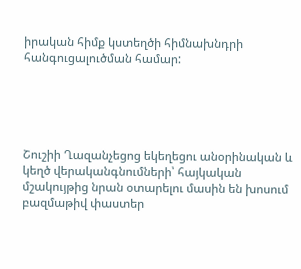իրական հիմք կստեղծի հիմնախնդրի հանգուցալուծման համար:





Շուշիի Ղազանչեցոց եկեղեցու անօրինական և կեղծ վերականգնումների՝ հայկական մշակույթից նրան օտարելու մասին են խոսում բազմաթիվ փաստեր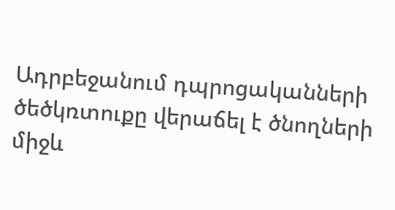Ադրբեջանում դպրոցականների ծեծկռտուքը վերաճել է ծնողների միջև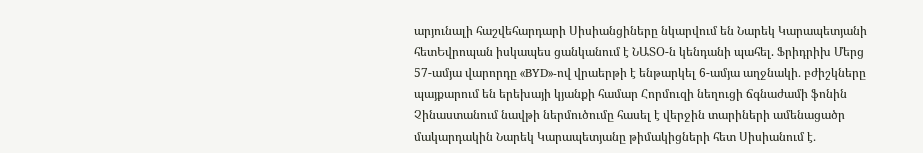արյունալի հաշվեհարդարի Սիսիանցիները նկարվում են Նարեկ Կարապետյանի հետԵվրոպան իսկապես ցանկանում է ՆԱՏՕ-ն կենդանի պահել. Ֆրիդրիխ Մերց 57-ամյա վարորդը «BYD»-ով վրաերթի է ենթարկել 6-ամյա աղջնակի․ բժիշկները պայքարում են երեխայի կյանքի համար Հորմուզի նեղուցի ճգնաժամի ֆոնին Չինաստանում նավթի ներմուծումը հասել է վերջին տարիների ամենացածր մակարդակին Նարեկ Կարապետյանը թիմակիցների հետ Սիսիանում է․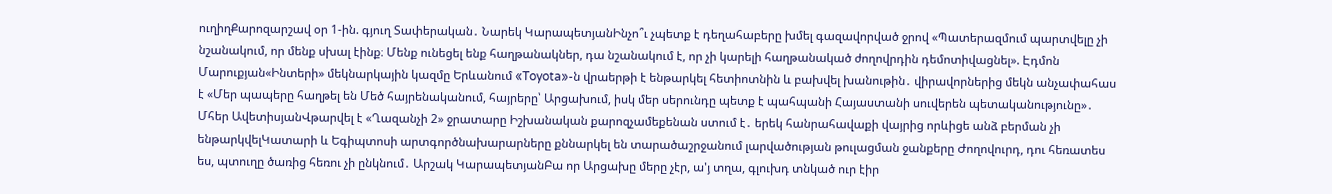ուղիղՔարոզարշավ օր 1-ին. գյուղ Տափերական․ Նարեկ ԿարապետյանԻնչո՞ւ չպետք է դեղահաբերը խմել գազավորված ջրով «Պատերազմում պարտվելը չի նշանակում, որ մենք սխալ էինք։ Մենք ունեցել ենք հաղթանակներ, դա նշանակում է, որ չի կարելի հաղթանակած ժողովրդին դեմոտիվացնել». Էդմոն Մարուքյան«Ինտերի» մեկնարկային կազմը Երևանում «Toyota»-ն վրաերթի է ենթարկել հետիոտնին և բախվել խանութին․ վիրավորներից մեկն անչափահաս է «Մեր պապերը հաղթել են Մեծ հայրենականում, հայրերը՝ Արցախում, իսկ մեր սերունդը պետք է պահպանի Հայաստանի սուվերեն պետականությունը»․ Մհեր ԱվետիսյանՎթարվել է «Ղազանչի 2» ջրատարը Իշխանական քարոզչամեքենան ստում է․ երեկ հանրահավաքի վայրից որևիցե անձ բերման չի ենթարկվելԿատարի և Եգիպտոսի արտգործնախարարները քննարկել են տարածաշրջանում լարվածության թուլացման ջանքերը Ժողովուրդ, դու հեռատես ես, պտուղը ծառից հեռու չի ընկնում․ Արշակ ԿարապետյանԲա որ Արցախը մերը չէր, ա'յ տղա, գլուխդ տնկած ուր էիր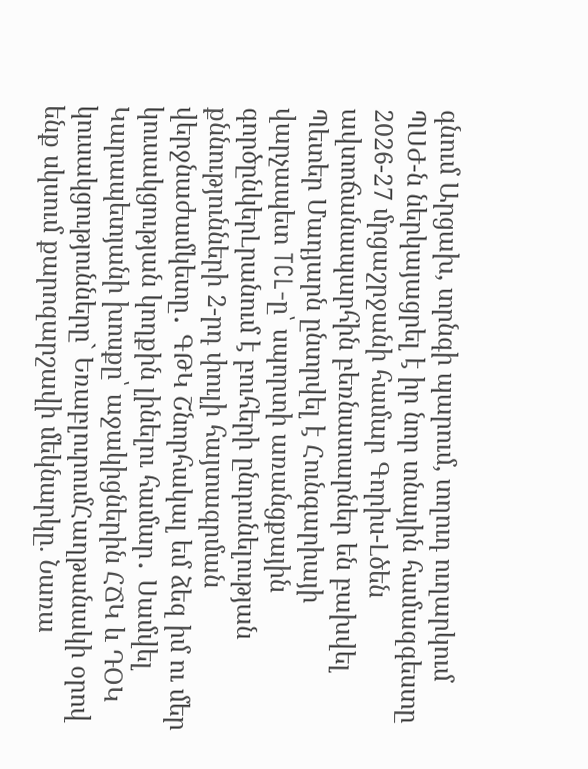գնում Արցախ, տրնգի պարում, տղուդ ուղարկում ՊՍԺ-ն ներկայացրել է իր նոր տնային համազգեստը 2026-27 մրցաշրջանի համար Գորիս-Լծեն ավտոճանապարհին բեռնատարներ են բախվել Պետեր Մադյարն ընտրվել է Հունգարիայի վարչապետ TCL-ը՝ սպորտի առանցքային գործընկերԼրանում է բուհերի ընդունելության քննությունների 2-րդ փուլի հայտագրման վերջնաժամկետը․ ԳԹԿ Շնորհակալ եմ ձեզ իմ ու մեր կուսակցության կողքին լինելու համար․ Սամվել Կարապետյանի խոսքը՝ աջակիցներին ՀՃԿ և ԴՕԿ կուսակցությունները` ԵռաբլուրումՀաղթանակի օրով ենք սկսում քարոզարշավի մեկնարկը. Նառա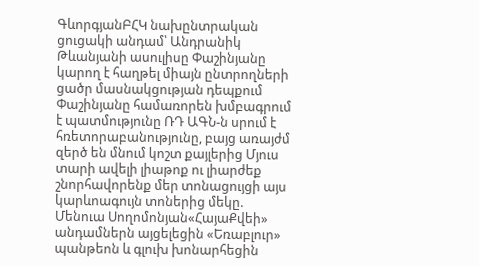ԳևորգյանԲՀԿ նախընտրական ցուցակի անդամ՝ Անդրանիկ Թևանյանի ասուլիսը Փաշինյանը կարող է հաղթել միայն ընտրողների ցածր մասնակցության դեպքում Փաշինյանը համառորեն խմբագրում է պատմությունը ՌԴ ԱԳՆ-ն սրում է հռետորաբանությունը, բայց առայժմ զերծ են մնում կոշտ քայլերից Մյուս տարի ավելի լիաթոք ու լիարժեք շնորհավորենք մեր տոնացույցի այս կարևոագույն տոներից մեկը. Մենուա Սողոմոնյան«ՀայաՔվեի» անդամներն այցելեցին «Եռաբլուր» պանթեոն և գլուխ խոնարհեցին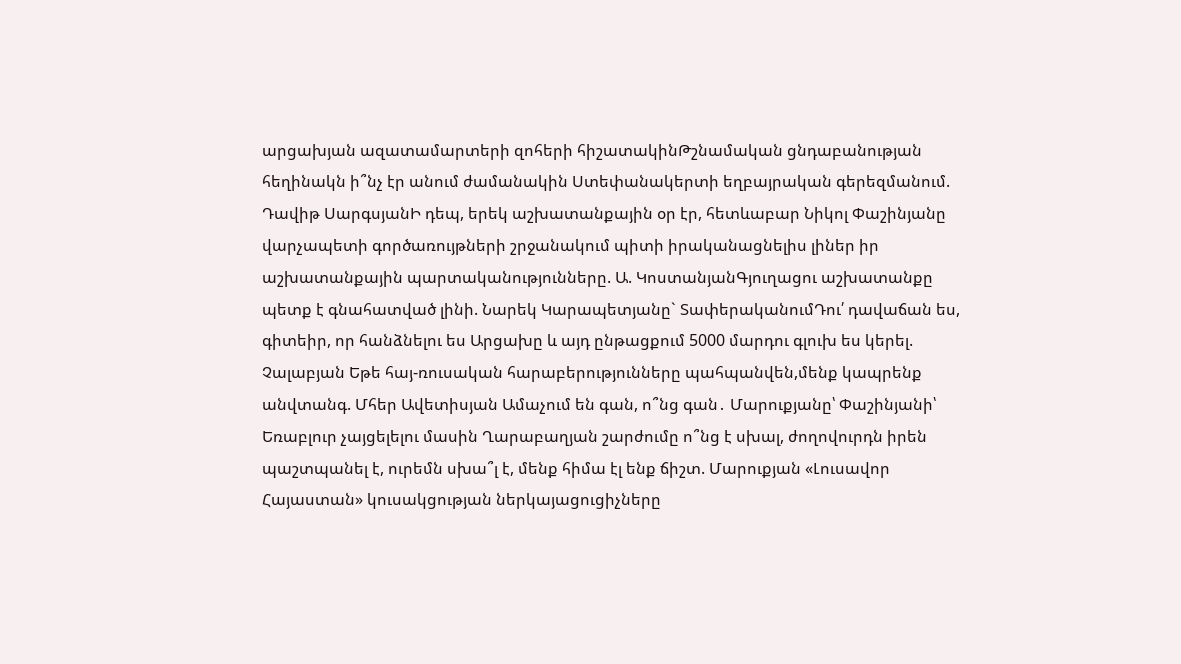արցախյան ազատամարտերի զոհերի հիշատակինԹշնամական ցնդաբանության հեղինակն ի՞նչ էր անում ժամանակին Ստեփանակերտի եղբայրական գերեզմանում. Դավիթ ՍարգսյանԻ դեպ, երեկ աշխատանքային օր էր, հետևաբար Նիկոլ Փաշինյանը վարչապետի գործառույթների շրջանակում պիտի իրականացնելիս լիներ իր աշխատանքային պարտականությունները. Ա. ԿոստանյանԳյուղացու աշխատանքը պետք է գնահատված լինի. Նարեկ Կարապետյանը` ՏափերականումԴու՛ դավաճան ես, գիտեիր, որ հանձնելու ես Արցախը և այդ ընթացքում 5000 մարդու գլուխ ես կերել. Չալաբյան Եթե հայ-ռուսական հարաբերությունները պահպանվեն,մենք կապրենք անվտանգ. Մհեր Ավետիսյան Ամաչում են գան, ո՞նց գան․ Մարուքյանը՝ Փաշինյանի՝ Եռաբլուր չայցելելու մասին Ղարաբաղյան շարժումը ո՞նց է սխալ, ժողովուրդն իրեն պաշտպանել է, ուրեմն սխա՞լ է, մենք հիմա էլ ենք ճիշտ. Մարուքյան «Լուսավոր Հայաստան» կուսակցության ներկայացուցիչները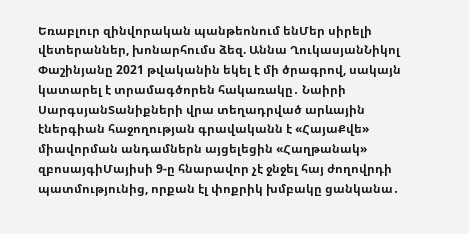Եռաբլուր զինվորական պանթեոնում ենՄեր սիրելի վետերաններ, խոնարհումս ձեզ. Աննա ՂուկասյանՆիկոլ Փաշինյանը 2021 թվականին եկել է մի ծրագրով, սակայն կատարել է տրամագծորեն հակառակը․ Նաիրի ՍարգսյանՏանիքների վրա տեղադրված արևային էներգիան հաջողության գրավականն է «ՀայաՔվե» միավորման անդամներն այցելեցին «Հաղթանակ» զբոսայգիՄայիսի 9-ը հնարավոր չէ ջնջել հայ ժողովրդի պատմությունից, որքան էլ փոքրիկ խմբակը ցանկանա․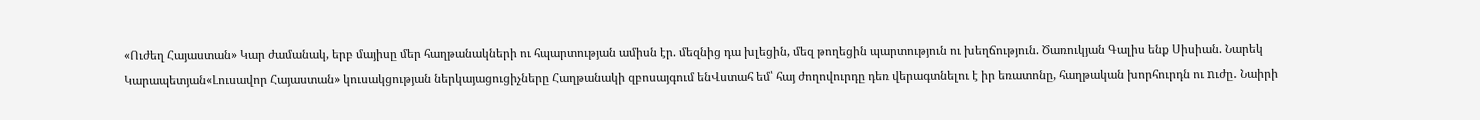«Ուժեղ Հայաստան» Կար ժամանակ, երբ մայիսը մեր հաղթանակների ու հպարտության ամիսն էր. մեզնից դա խլեցին, մեզ թողեցին պարտություն ու խեղճություն. Ծառուկյան Գալիս ենք Սիսիան. Նարեկ Կարապետյան«Լուսավոր Հայաստան» կուսակցության ներկայացուցիչները Հաղթանակի զբոսայգում ենՎստահ եմ՝ հայ ժողովուրդը դեռ վերագտնելու է իր եռատոնը, հաղթական խորհուրդն ու nւժը․ Նաիրի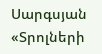Սարգսյան «Տրոլների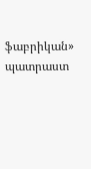ֆաբրիկան» պատրաստ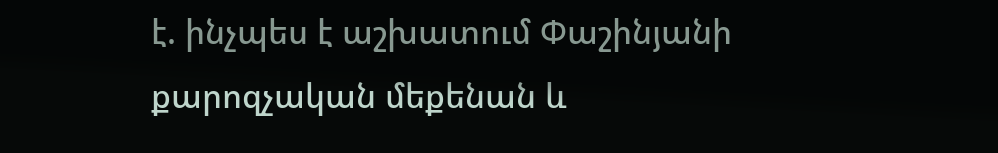է. ինչպես է աշխատում Փաշինյանի քարոզչական մեքենան և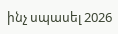ինչ սպասել 2026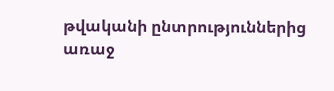թվականի ընտրություններից առաջ